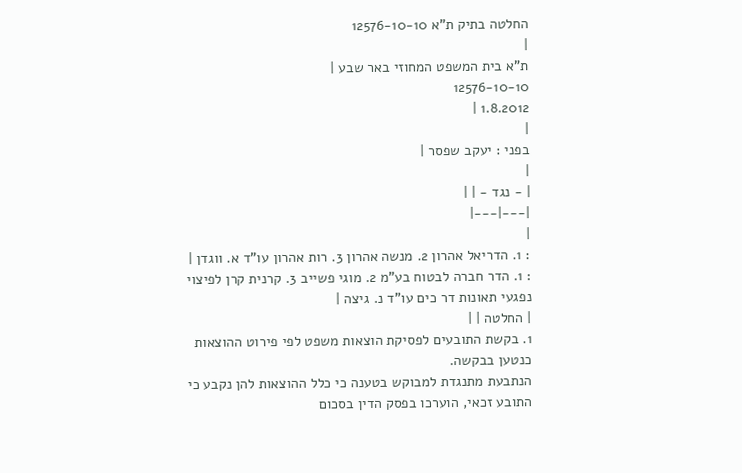החלטה בתיק ת"א 12576-10-10
|
ת"א בית המשפט המחוזי באר שבע |
12576-10-10
1.8.2012 |
|
בפני : יעקב שפסר |
|
| - נגד - | |
|---|---|
|
: 1. הדריאל אהרון 2. מנשה אהרון 3. רות אהרון עו"ד א. ווגדן |
: 1. הדר חברה לבטוח בע"מ 2. מוגי פשייב 3. קרנית קרן לפיצוי נפגעי תאונות דר כים עו"ד נ. גיצה |
| החלטה | |
1. בקשת התובעים לפסיקת הוצאות משפט לפי פירוט ההוצאות כנטען בבקשה.
הנתבעת מתנגדת למבוקש בטענה כי כלל ההוצאות להן נקבע כי התובע זכאי, הוערכו בפסק הדין בסכום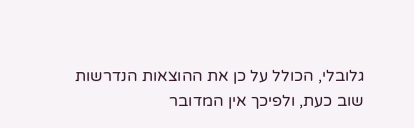גלובלי, הכולל על כן את ההוצאות הנדרשות שוב כעת, ולפיכך אין המדובר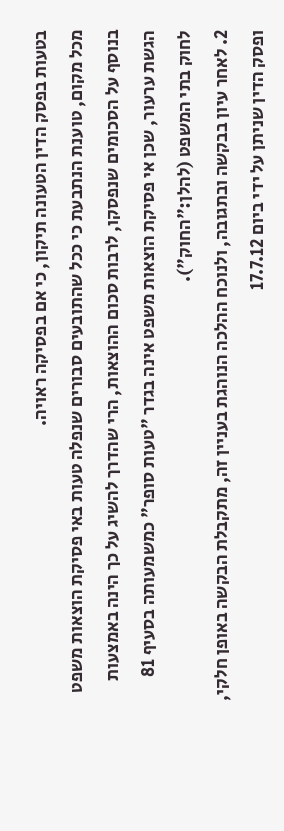בטעות בפסק הדין הטעונה תיקון, כי אם בפסיקה ראויה.
מכל מקום, טוענת הנתבעת כי ככל שהתובעים סבורים שנפלה טעות באי פסיקת הוצאות משפט בנוסף על הסכומים שנפסקו, לרבות סכום ההוצאות, הרי שהדרך להשיג על כך הינה באמצעות הגשת ערעור, שכן אי פסיקת הוצאות משפט אינה בגדר "טעות סופר" כמשמעותה בסעיף 81 לחוק בתי המשפט (להלן:"החוק").
2. לאחר עיון בבקשה ובתגובה, ולנוכח ההלכה הנוהגת בעניין זה, מתקבלת הבקשה באופן חלקי, ופסק הדין שניתן על ידי ביום 17.7.12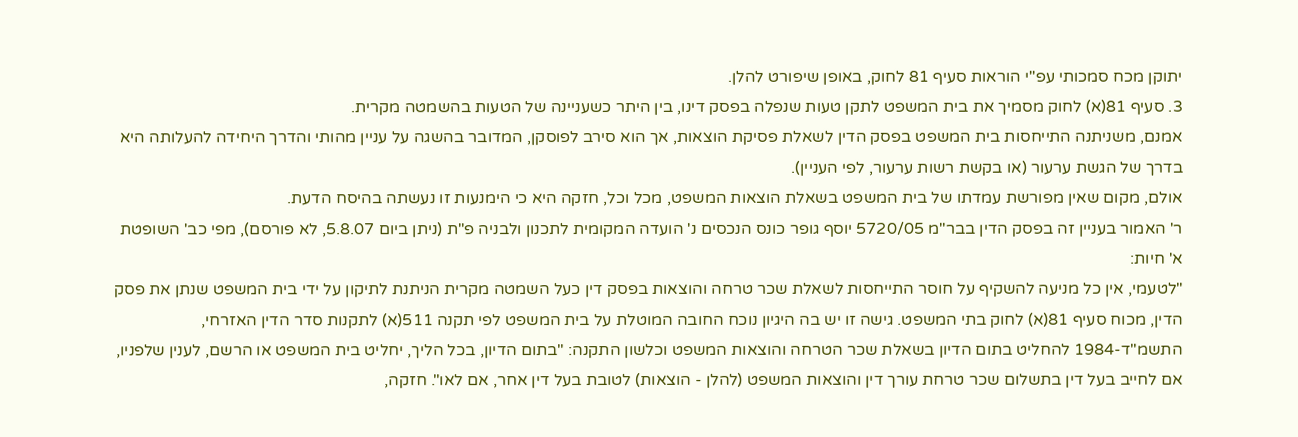יתוקן מכח סמכותי עפ"י הוראות סעיף 81 לחוק, באופן שיפורט להלן.
3. סעיף 81(א) לחוק מסמיך את בית המשפט לתקן טעות שנפלה בפסק דינו, בין היתר כשעניינה של הטעות בהשמטה מקרית.
אמנם, משניתנה התייחסות בית המשפט בפסק הדין לשאלת פסיקת הוצאות, אך הוא סירב לפוסקן, המדובר בהשגה על עניין מהותי והדרך היחידה להעלותה היא בדרך של הגשת ערעור (או בקשת רשות ערעור, לפי העניין).
אולם, מקום שאין מפורשת עמדתו של בית המשפט בשאלת הוצאות המשפט, מכל וכל, חזקה היא כי הימנעות זו נעשתה בהיסח הדעת.
ר' האמור בעניין זה בפסק הדין בבר"מ 5720/05 יוסף גופר כונס הנכסים נ' הועדה המקומית לתכנון ולבניה פ"ת (ניתן ביום 5.8.07, לא פורסם), מפי כב' השופטת א' חיות:
"לטעמי, אין כל מניעה להשקיף על חוסר התייחסות לשאלת שכר טרחה והוצאות בפסק דין כעל השמטה מקרית הניתנת לתיקון על ידי בית המשפט שנתן את פסק הדין, מכוח סעיף 81(א) לחוק בתי המשפט. גישה זו יש בה היגיון נוכח החובה המוטלת על בית המשפט לפי תקנה 511(א) לתקנות סדר הדין האזרחי, התשמ"ד-1984 להחליט בתום הדיון בשאלת שכר הטרחה והוצאות המשפט וכלשון התקנה: "בתום הדיון, בכל הליך, יחליט בית המשפט או הרשם, לענין שלפניו, אם לחייב בעל דין בתשלום שכר טרחת עורך דין והוצאות המשפט (להלן - הוצאות) לטובת בעל דין אחר, אם לאו". חזקה,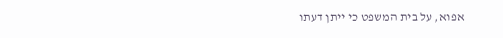אפוא, על בית המשפט כי ייתן דעתו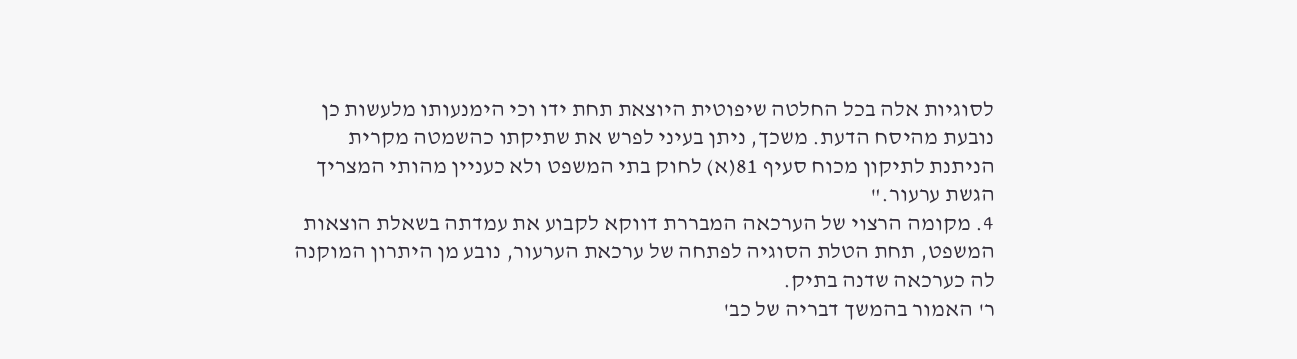לסוגיות אלה בכל החלטה שיפוטית היוצאת תחת ידו וכי הימנעותו מלעשות כן נובעת מהיסח הדעת. משכך, ניתן בעיני לפרש את שתיקתו כהשמטה מקרית הניתנת לתיקון מכוח סעיף 81(א) לחוק בתי המשפט ולא כעניין מהותי המצריך הגשת ערעור."
4. מקומה הרצוי של הערכאה המבררת דווקא לקבוע את עמדתה בשאלת הוצאות המשפט, תחת הטלת הסוגיה לפתחה של ערכאת הערעור, נובע מן היתרון המוקנה לה כערכאה שדנה בתיק.
ר' האמור בהמשך דבריה של כב'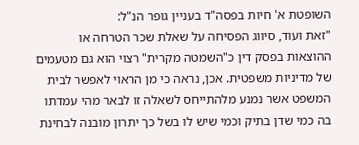השופטת א' חיות בפסה"ד בעניין גופר הנ"ל:
"זאת ועוד, סיווג הפסיחה על שאלת שכר הטרחה או ההוצאות בפסק דין כ"השמטה מקרית" רצוי הוא גם מטעמים של מדיניות משפטית. אכן, נראה כי מן הראוי לאפשר לבית המשפט אשר נמנע מלהתייחס לשאלה זו לבאר מהי עמדתו בה כמי שדן בתיק וכמי שיש לו בשל כך יתרון מובנה לבחינת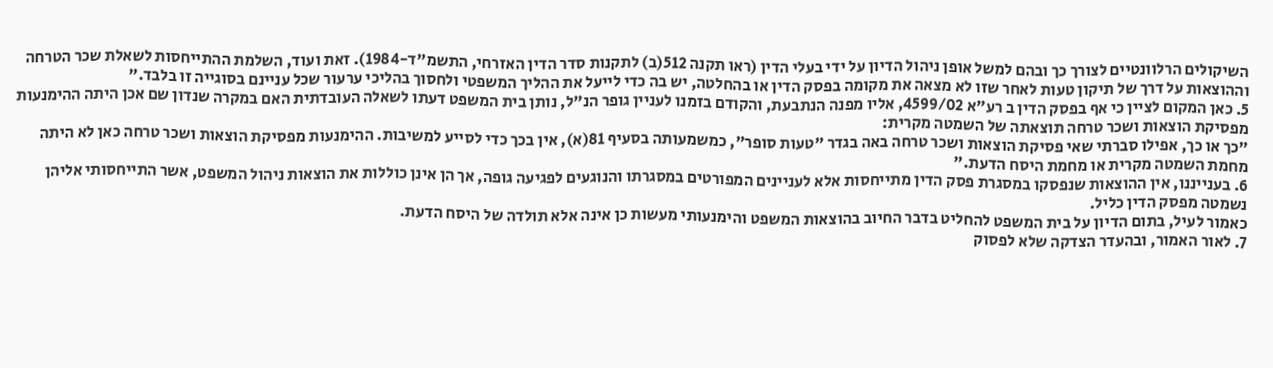השיקולים הרלוונטיים לצורך כך ובהם למשל אופן ניהול הדיון על ידי בעלי הדין (ראו תקנה 512(ב) לתקנות סדר הדין האזרחי, התשמ"ד-1984). זאת ועוד, השלמת ההתייחסות לשאלת שכר הטרחה וההוצאות על דרך של תיקון טעות לאחר שזו לא מצאה את מקומה בפסק הדין או בהחלטה, יש בה כדי לייעל את ההליך המשפטי ולחסוך בהליכי ערעור שכל עניינם בסוגייה זו בלבד."
5. כאן המקום לציין כי אף בפסק הדין ב רע"א 4599/02, אליו מפנה הנתבעת, והקודם בזמנו לעניין גופר הנ"ל, נותן בית המשפט דעתו לשאלה העובדתית האם במקרה שנדון שם אכן היתה ההימנעות מפסיקת הוצאות ושכר טרחה תוצאתה של השמטה מקרית:
"כך או כך, אפילו סברתי שאי פסיקת הוצאות ושכר טרחה באה בגדר "טעות סופר", כמשמעותה בסעיף 81(א), אין בכך כדי לסייע למשיבות. ההימנעות מפסיקת הוצאות ושכר טרחה כאן לא היתה מחמת השמטה מקרית או מחמת היסח הדעת."
6. בענייננו, אין ההוצאות שנפסקו במסגרת פסק הדין מתייחסות אלא לעניינים המפורטים במסגרתו והנוגעים לפגיעה גופה, אך הן אינן כוללות את הוצאות ניהול המשפט, אשר התייחסותי אליהן נשמטה מפסק הדין כליל.
כאמור לעיל, בתום הדיון על בית המשפט להחליט בדבר החיוב בהוצאות המשפט והימנעותי מעשות כן אינה אלא תולדה של היסח הדעת.
7. לאור האמור, ובהעדר הצדקה שלא לפסוק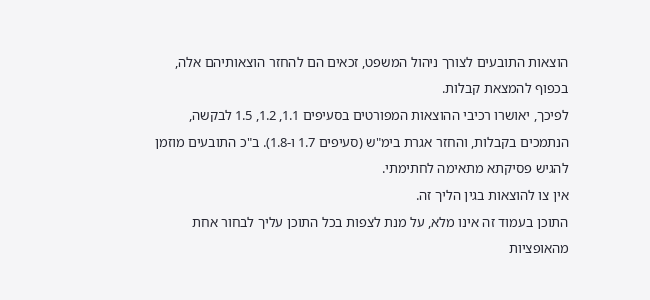הוצאות התובעים לצורך ניהול המשפט, זכאים הם להחזר הוצאותיהם אלה, בכפוף להמצאת קבלות.
לפיכך, יאושרו רכיבי ההוצאות המפורטים בסעיפים 1.1, 1.2, 1.5 לבקשה, הנתמכים בקבלות, והחזר אגרת בימ"ש (סעיפים 1.7 ו-1.8). ב"כ התובעים מוזמן להגיש פסיקתא מתאימה לחתימתי.
אין צו להוצאות בגין הליך זה.
התוכן בעמוד זה אינו מלא, על מנת לצפות בכל התוכן עליך לבחור אחת מהאופציות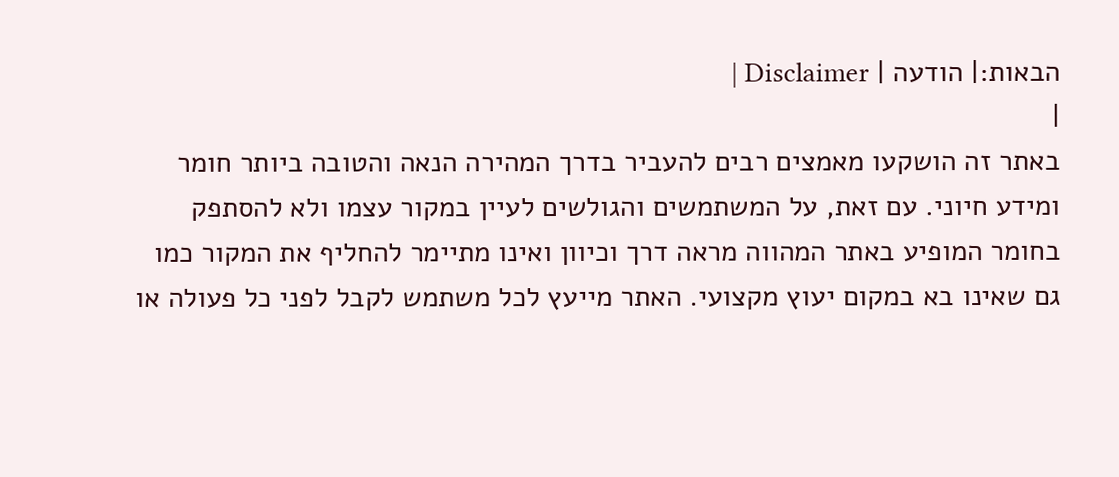הבאות:| הודעה | Disclaimer |
|
באתר זה הושקעו מאמצים רבים להעביר בדרך המהירה הנאה והטובה ביותר חומר ומידע חיוני. עם זאת, על המשתמשים והגולשים לעיין במקור עצמו ולא להסתפק בחומר המופיע באתר המהווה מראה דרך וכיוון ואינו מתיימר להחליף את המקור כמו גם שאינו בא במקום יעוץ מקצועי. האתר מייעץ לכל משתמש לקבל לפני כל פעולה או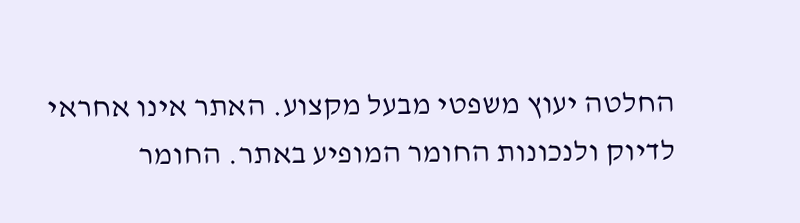החלטה יעוץ משפטי מבעל מקצוע. האתר אינו אחראי לדיוק ולנכונות החומר המופיע באתר. החומר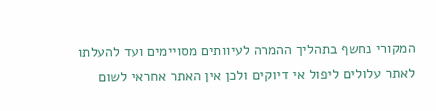המקורי נחשף בתהליך ההמרה לעיוותים מסויימים ועד להעלתו לאתר עלולים ליפול אי דיוקים ולכן אין האתר אחראי לשום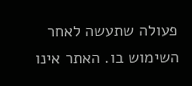פעולה שתעשה לאחר השימוש בו. האתר אינו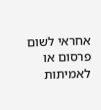אחראי לשום פרסום או לאמיתות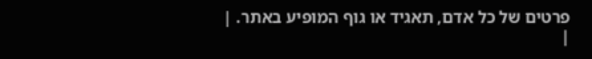פרטים של כל אדם, תאגיד או גוף המופיע באתר. |
|